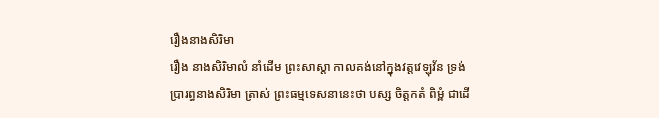រឿងនាងសិរិមា
រឿង នាងសិរិមាលំ នាំដើម ព្រះសាស្តា កាលគង់នៅក្នុងវត្តវេឡុវ័ន ទ្រង់ប្រារព្ធនាងសិរិមា ត្រាស់ ព្រះធម្មទេសនានេះថា បស្ស ចិត្តកតំ ពិម្ពំ ជាដើ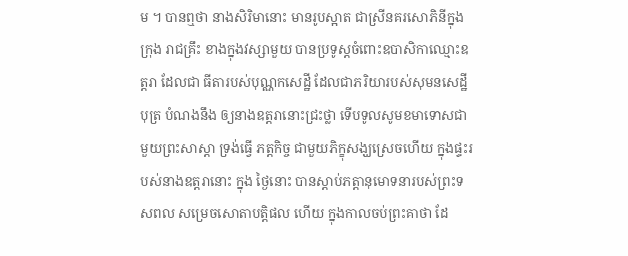ម ។ បានឮថា នាងសិរិមានោះ មានរូបស្អាត ជាស្រីនគរសោភិនីក្នុងក្រុង រាជគ្រឹះ ខាងក្នុងវស្សាមួយ បានប្រទូស្តចំពោះឧបាសិកាឈ្មោះឧត្តរា ដែលជា ធីតារបស់បុណ្ណកសេដ្ឋី ដែលជាភរិយារបស់សុមនសេដ្ឋីបុត្រ បំណងនឹង ឲ្យនាងឧត្តរានោះជ្រះថ្លា ទើបទូលសូមខមាទោសជាមួយព្រះសាស្តា ទ្រង់ធ្វើ ភត្តកិច្ច ជាមួយភិក្ខុសង្ឃស្រេចហើយ ក្នុងផ្ទះរបស់នាងឧត្តរានោះ ក្នុង ថ្ងៃនោះ បានស្តាប់ភត្តានុមោទនារបស់ព្រះទសពល សម្រេចសោតាបត្តិផល ហើយ ក្នុងកាលចប់ព្រះគាថា ដែ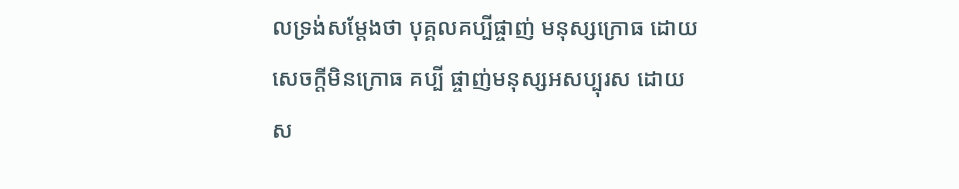លទ្រង់សម្តែងថា បុគ្គលគប្បីផ្ចាញ់ មនុស្សក្រោធ ដោយសេចក្តីមិនក្រោធ គប្បី ផ្ចាញ់មនុស្សអសប្បុរស ដោយស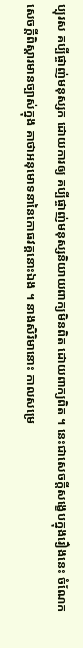ប្បុរស គប្បីផ្ចាញ់មនុស្សក ដោយការឲ្យ គប្បីផ្ចាញ់មនុស្សនិយាយពាក្យមិនពិត ដោយពាក្យពិត ។ នេះជាសេចក្តីសង្ខេបក្នុងរឿងនេះ ចំណែកសេចក្តីពិស្តារមានច្បាស់ក្នុង គាថាអនុមោទនានៃកោធវគ្គនោះឯង ។ នាងសិរិមានោះ កាលសម្រេ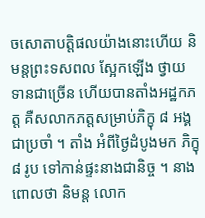ចសោតាបត្តិផលយ៉ាងនោះហើយ និមន្តព្រះទសពល ស្អែកឡើង ថ្វាយទានជាច្រើន ហើយបានតាំងអដ្ឋកភត្ត គឺសលាកភត្តសម្រាប់ភិក្ខុ ៨ អង្គជាប្រចាំ ។ តាំង អំពីថ្ងៃដំបូងមក ភិក្ខុ ៨ រូប ទៅកាន់ផ្ទះនាងជានិច្ច ។ នាងពោលថា និមន្ត លោក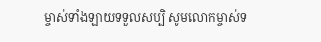ម្ចាស់ទាំងឡាយទទួលសប្បិ សូមលោកម្ចាស់ទ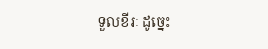ទួលខីរៈ ដូច្នេះ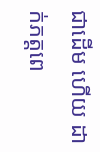ជាដើម ហើយ ដាក់ភត្តពេ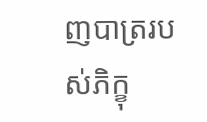ញបាត្ររបស់ភិក្ខុ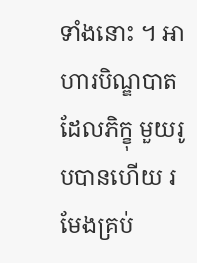ទាំងនោះ ។ អាហារបិណ្ឌបាត ដែលភិក្ខុ មួយរូបបានហើយ រមែងគ្រប់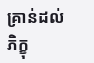គ្រាន់ដល់ភិក្ខុ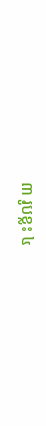៣ រូបខ្លះ ៤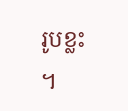រូបខ្លះ ។